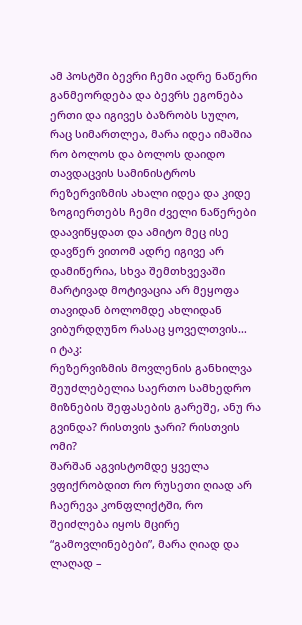ამ პოსტში ბევრი ჩემი ადრე ნაწერი განმეორდება და ბევრს ეგონება ერთი და იგივეს ბაზრობს სულო, რაც სიმართლეა, მარა იდეა იმაშია რო ბოლოს და ბოლოს დაიდო თავდაცვის სამინისტროს რეზერვიზმის ახალი იდეა და კიდე ზოგიერთებს ჩემი ძველი ნაწერები დაავიწყდათ და ამიტო მეც ისე დავწერ ვითომ ადრე იგივე არ დამიწერია, სხვა შემთხვევაში მარტივად მოტივაცია არ მეყოფა თავიდან ბოლომდე ახლიდან ვიბურდღუნო რასაც ყოველთვის…
ი ტაკ:
რეზერვიზმის მოვლენის განხილვა შეუძლებელია საერთო სამხედრო მიზნების შეფასების გარეშე, ანუ რა გვინდა? რისთვის ჯარი? რისთვის ომი?
შარშან აგვისტომდე ყველა ვფიქრობდით რო რუსეთი ღიად არ ჩაერევა კონფლიქტში, რო შეიძლება იყოს მცირე “გამოვლინებები”, მარა ღიად და ლაღად –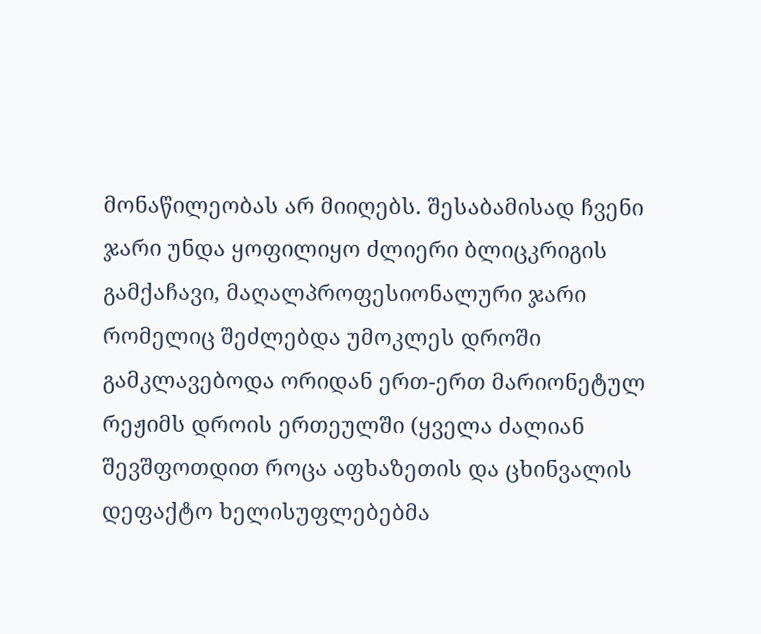მონაწილეობას არ მიიღებს. შესაბამისად ჩვენი ჯარი უნდა ყოფილიყო ძლიერი ბლიცკრიგის გამქაჩავი, მაღალპროფესიონალური ჯარი რომელიც შეძლებდა უმოკლეს დროში გამკლავებოდა ორიდან ერთ-ერთ მარიონეტულ რეჟიმს დროის ერთეულში (ყველა ძალიან შევშფოთდით როცა აფხაზეთის და ცხინვალის დეფაქტო ხელისუფლებებმა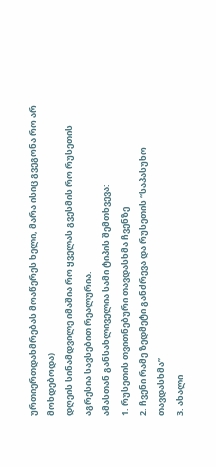ურთიერთდახმრებას მოაწერეს ხელი, მარა ისიც გვეგონა რო არ მოხდებოდა)
დღეის სინამდვილე იმაშია რო ყველას გვესმის რო რუსეთის აგრესია სავსებით რეალურია.
ამასთან განსახლიველია სამი ტიპის შემთხვევა:
1. რუსეთის თვითნებური თავდასხმა ჩვენზე
2. ჩვენი რამე ზედმეტი განძრევა და რუსეთის “საპასუხო თავდასხმა”
3. ახალი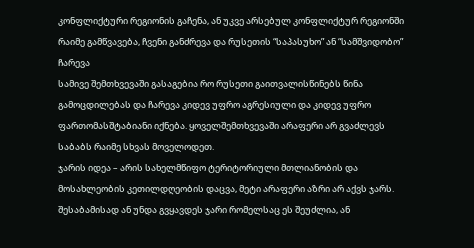კონფლიქტური რეგიონის გაჩენა, ან უკვე არსებულ კონფლიქტურ რეგიონში რაიმე გამწვავება, ჩვენი განძრევა და რუსეთის “საპასუხო” ან “სამშვიდობო” ჩარევა
სამივე შემთხვევაში გასაგებია რო რუსეთი გაითვალისწინებს წინა გამოცდილებას და ჩარევა კიდევ უფრო აგრესიული და კიდევ უფრო ფართომასშტაბიანი იქნება. ყოველშემთხვევაში არაფერი არ გვაძლევს საბაბს რაიმე სხვას მოველოდეთ.
ჯარის იდეა – არის სახელმწიფო ტერიტორიული მთლიანობის და მოსახლეობის კეთილდღეობის დაცვა, მეტი არაფერი აზრი არ აქვს ჯარს.
შესაბამისად ან უნდა გვყავდეს ჯარი რომელსაც ეს შეუძლია, ან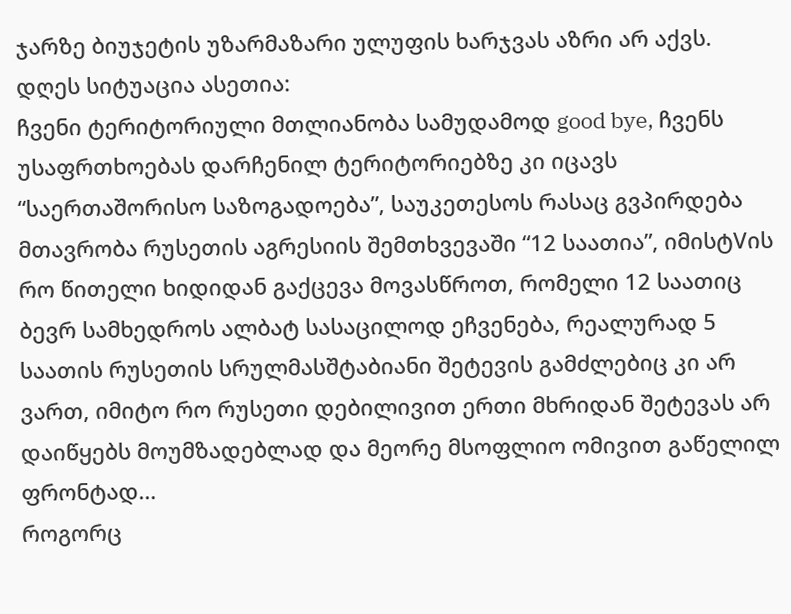ჯარზე ბიუჯეტის უზარმაზარი ულუფის ხარჯვას აზრი არ აქვს.
დღეს სიტუაცია ასეთია:
ჩვენი ტერიტორიული მთლიანობა სამუდამოდ good bye, ჩვენს უსაფრთხოებას დარჩენილ ტერიტორიებზე კი იცავს “საერთაშორისო საზოგადოება”, საუკეთესოს რასაც გვპირდება მთავრობა რუსეთის აგრესიის შემთხვევაში “12 საათია”, იმისტVის რო წითელი ხიდიდან გაქცევა მოვასწროთ, რომელი 12 საათიც ბევრ სამხედროს ალბატ სასაცილოდ ეჩვენება, რეალურად 5 საათის რუსეთის სრულმასშტაბიანი შეტევის გამძლებიც კი არ ვართ, იმიტო რო რუსეთი დებილივით ერთი მხრიდან შეტევას არ დაიწყებს მოუმზადებლად და მეორე მსოფლიო ომივით გაწელილ ფრონტად…
როგორც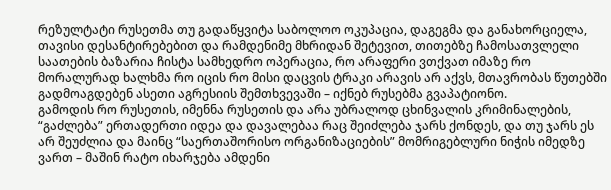რეზულტატი რუსეთმა თუ გადაწყვიტა საბოლოო ოკუპაცია, დაგეგმა და განახორციელა, თავისი დესანტირებებით და რამდენიმე მხრიდან შეტევით, თითებზე ჩამოსათვლელი საათების ბაზარია ჩისტა სამხედრო ოპერაცია, რო არაფერი ვთქვათ იმაზე რო მორალურად ხალხმა რო იცის რო მისი დაცვის ტრაკი არავის არ აქვს, მთავრობას წუთებში გადმოაგდებენ ასეთი აგრესიის შემთხვევაში – იქნებ რუსებმა გვაპატიონო.
გამოდის რო რუსეთის, იმენნა რუსეთის და არა უბრალოდ ცხინვალის კრიმინალების, “გაძლება” ერთადერთი იდეა და დავალებაა რაც შეიძლება ჯარს ქონდეს, და თუ ჯარს ეს არ შეუძლია და მაინც “საერთაშორისო ორგანიზაციების” მომრიგებლური ნიჭის იმედზე ვართ – მაშინ რატო იხარჯება ამდენი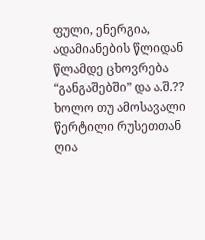ფული, ენერგია, ადამიანების წლიდან წლამდე ცხოვრება “განგაშებში” და ა.შ.??
ხოლო თუ ამოსავალი წერტილი რუსეთთან ღია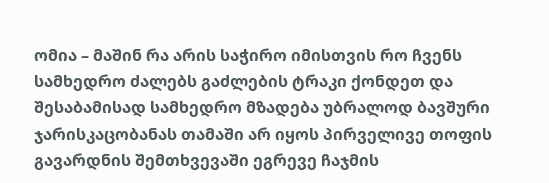ომია – მაშინ რა არის საჭირო იმისთვის რო ჩვენს სამხედრო ძალებს გაძლების ტრაკი ქონდეთ და შესაბამისად სამხედრო მზადება უბრალოდ ბავშური ჯარისკაცობანას თამაში არ იყოს პირველივე თოფის გავარდნის შემთხვევაში ეგრევე ჩაჯმის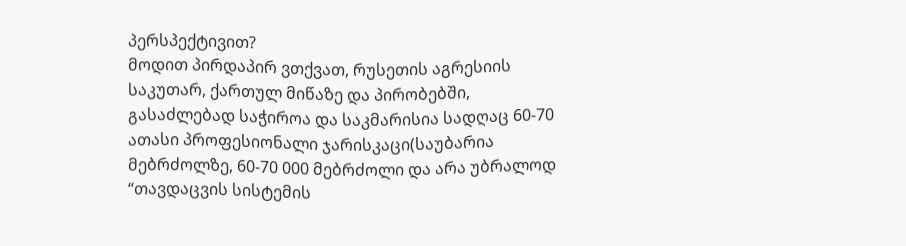პერსპექტივით?
მოდით პირდაპირ ვთქვათ, რუსეთის აგრესიის საკუთარ, ქართულ მიწაზე და პირობებში, გასაძლებად საჭიროა და საკმარისია სადღაც 60-70 ათასი პროფესიონალი ჯარისკაცი(საუბარია მებრძოლზე, 60-70 000 მებრძოლი და არა უბრალოდ “თავდაცვის სისტემის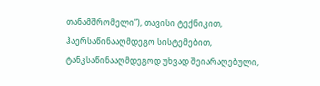თანამშრომელი”), თავისი ტექნიკით, ჰაერსაწინააღმდეგო სისტემებით, ტანკსაწინააღმდეგოდ უხვად შეიარაღებული,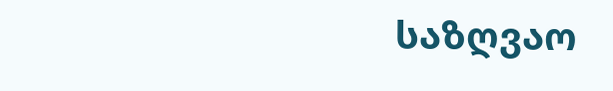საზღვაო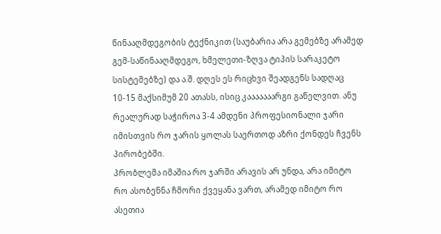წინააღმდეგობის ტექნიკით (საუბარია არა გემებზე არამედ გემ-საწინააღმდეგო, ხმელეთი-ზღვა ტიპის სარაკეტო სისტემებზე) და ა.შ. დღეს ეს რიცხვი შეადგენს სადღაც 10-15 მაქსიმუმ 20 ათასს, ისიც კააააააარგი გაწელვით. ანუ რეალურად საჭიროა 3-4 ამდენი პროფესიონალი ჯარი იმისთვის რო ჯარის ყოლას საერთოდ აზრი ქონდეს ჩვენს პირობებში.
პრობლემა იმაშია რო ჯარში არავის არ უნდა, არა იმიტო რო ასობენნა ჩმორი ქვეყანა ვართ, არამედ იმიტო რო ასეთია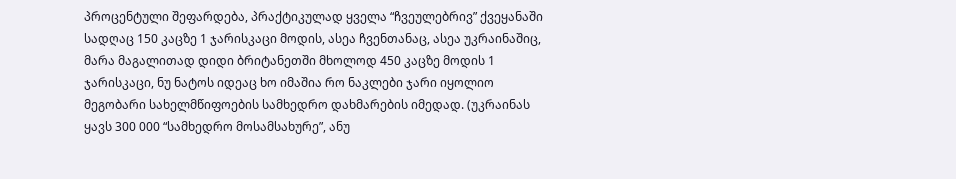პროცენტული შეფარდება, პრაქტიკულად ყველა “ჩვეულებრივ” ქვეყანაში სადღაც 150 კაცზე 1 ჯარისკაცი მოდის, ასეა ჩვენთანაც, ასეა უკრაინაშიც, მარა მაგალითად დიდი ბრიტანეთში მხოლოდ 450 კაცზე მოდის 1 ჯარისკაცი, ნუ ნატოს იდეაც ხო იმაშია რო ნაკლები ჯარი იყოლიო მეგობარი სახელმწიფოების სამხედრო დახმარების იმედად. (უკრაინას ყავს 300 000 “სამხედრო მოსამსახურე”, ანუ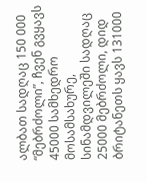ალბათ სადღაც 150 000 “მებრძოლი”, ჩვენ გვყავს 45000 სამხედრო მოსამსახურე, სინამდვილეში სადღაც 25000 მებრძოლი, დიდ ბრიტანეთს ყავს 131000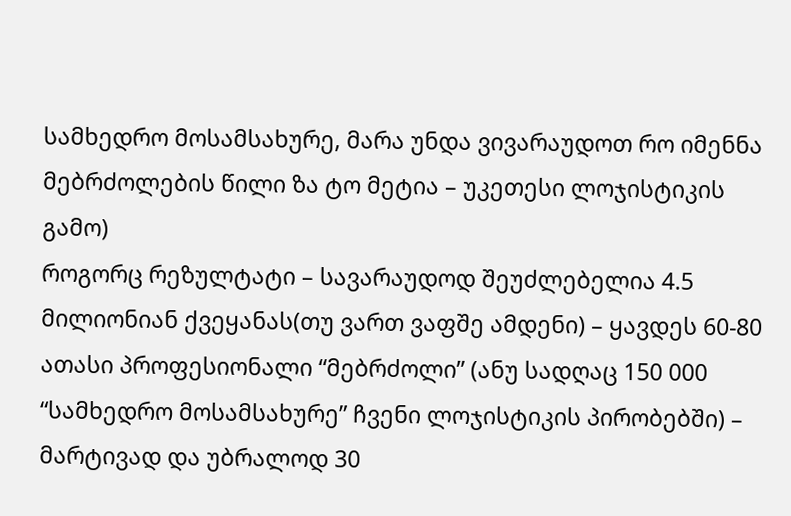სამხედრო მოსამსახურე, მარა უნდა ვივარაუდოთ რო იმენნა მებრძოლების წილი ზა ტო მეტია – უკეთესი ლოჯისტიკის გამო)
როგორც რეზულტატი – სავარაუდოდ შეუძლებელია 4.5 მილიონიან ქვეყანას(თუ ვართ ვაფშე ამდენი) – ყავდეს 60-80 ათასი პროფესიონალი “მებრძოლი” (ანუ სადღაც 150 000 “სამხედრო მოსამსახურე” ჩვენი ლოჯისტიკის პირობებში) – მარტივად და უბრალოდ 30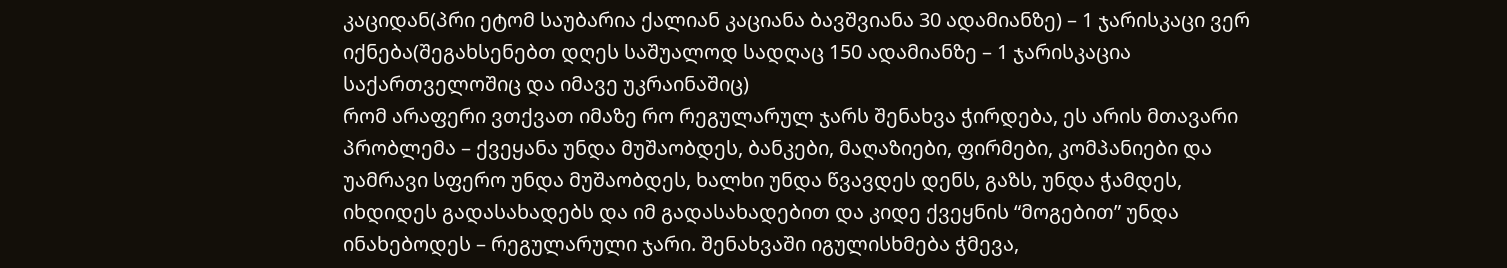კაციდან(პრი ეტომ საუბარია ქალიან კაციანა ბავშვიანა 30 ადამიანზე) – 1 ჯარისკაცი ვერ იქნება(შეგახსენებთ დღეს საშუალოდ სადღაც 150 ადამიანზე – 1 ჯარისკაცია საქართველოშიც და იმავე უკრაინაშიც)
რომ არაფერი ვთქვათ იმაზე რო რეგულარულ ჯარს შენახვა ჭირდება, ეს არის მთავარი პრობლემა – ქვეყანა უნდა მუშაობდეს, ბანკები, მაღაზიები, ფირმები, კომპანიები და უამრავი სფერო უნდა მუშაობდეს, ხალხი უნდა წვავდეს დენს, გაზს, უნდა ჭამდეს, იხდიდეს გადასახადებს და იმ გადასახადებით და კიდე ქვეყნის “მოგებით” უნდა ინახებოდეს – რეგულარული ჯარი. შენახვაში იგულისხმება ჭმევა,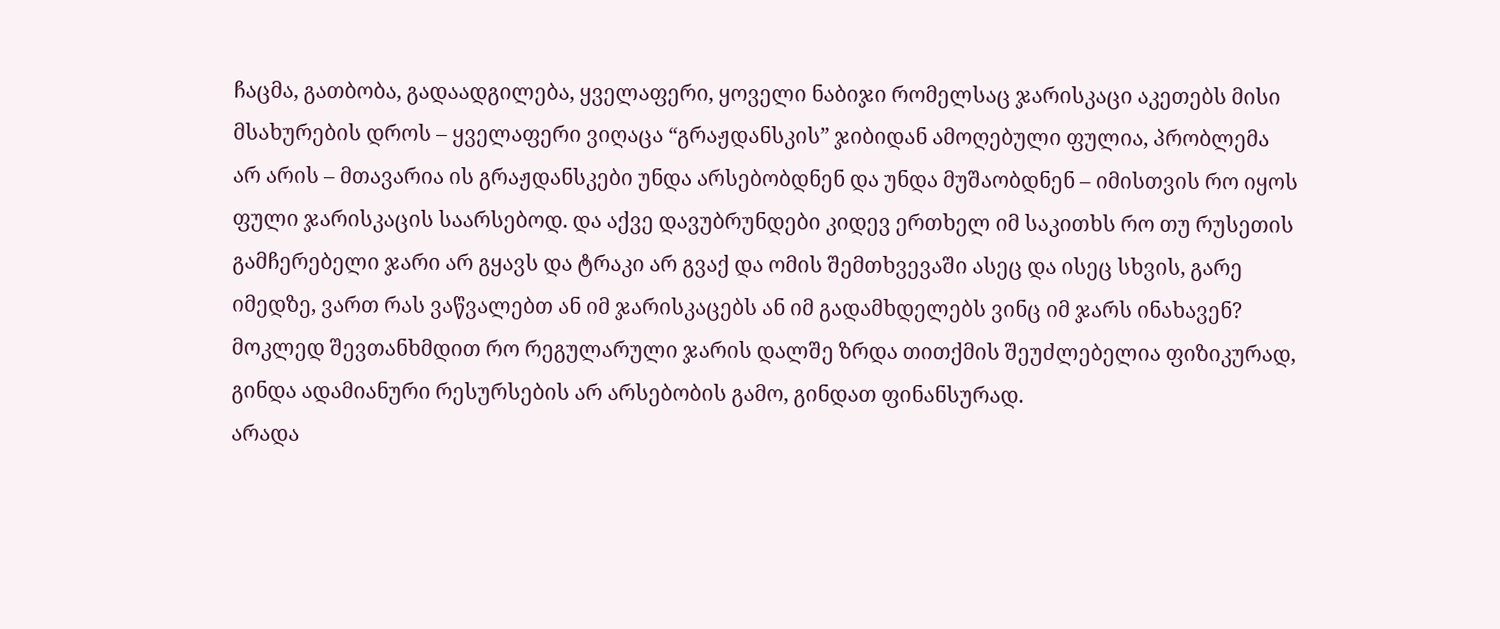ჩაცმა, გათბობა, გადაადგილება, ყველაფერი, ყოველი ნაბიჯი რომელსაც ჯარისკაცი აკეთებს მისი მსახურების დროს – ყველაფერი ვიღაცა “გრაჟდანსკის” ჯიბიდან ამოღებული ფულია, პრობლემა არ არის – მთავარია ის გრაჟდანსკები უნდა არსებობდნენ და უნდა მუშაობდნენ – იმისთვის რო იყოს ფული ჯარისკაცის საარსებოდ. და აქვე დავუბრუნდები კიდევ ერთხელ იმ საკითხს რო თუ რუსეთის გამჩერებელი ჯარი არ გყავს და ტრაკი არ გვაქ და ომის შემთხვევაში ასეც და ისეც სხვის, გარე იმედზე, ვართ რას ვაწვალებთ ან იმ ჯარისკაცებს ან იმ გადამხდელებს ვინც იმ ჯარს ინახავენ?
მოკლედ შევთანხმდით რო რეგულარული ჯარის დალშე ზრდა თითქმის შეუძლებელია ფიზიკურად, გინდა ადამიანური რესურსების არ არსებობის გამო, გინდათ ფინანსურად.
არადა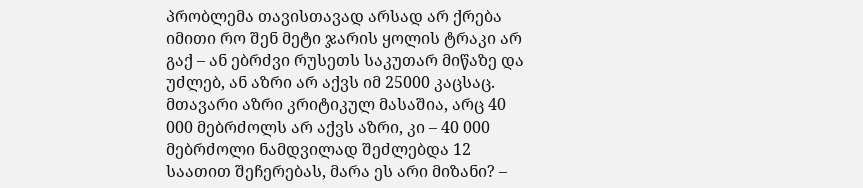პრობლემა თავისთავად არსად არ ქრება იმითი რო შენ მეტი ჯარის ყოლის ტრაკი არ გაქ – ან ებრძვი რუსეთს საკუთარ მიწაზე და უძლებ, ან აზრი არ აქვს იმ 25000 კაცსაც.
მთავარი აზრი კრიტიკულ მასაშია, არც 40 000 მებრძოლს არ აქვს აზრი, კი – 40 000 მებრძოლი ნამდვილად შეძლებდა 12 საათით შეჩერებას, მარა ეს არი მიზანი? –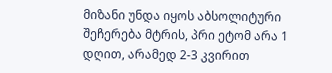მიზანი უნდა იყოს აბსოლიტური შეჩერება მტრის, პრი ეტომ არა 1 დღით, არამედ 2-3 კვირით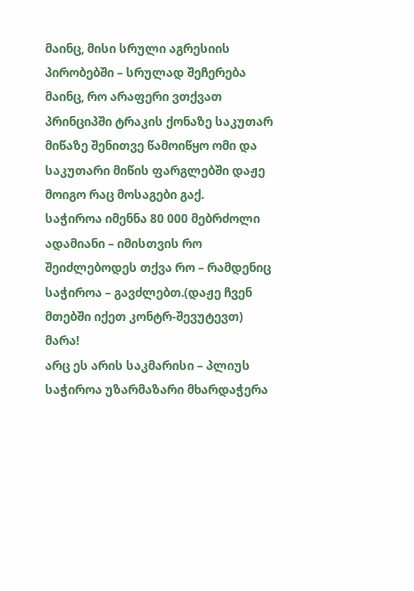მაინც, მისი სრული აგრესიის პირობებში – სრულად შეჩერება მაინც, რო არაფერი ვთქვათ პრინციპში ტრაკის ქონაზე საკუთარ მიწაზე შენითვე წამოიწყო ომი და საკუთარი მიწის ფარგლებში დაჟე მოიგო რაც მოსაგები გაქ.
საჭიროა იმენნა 80 000 მებრძოლი ადამიანი – იმისთვის რო შეიძლებოდეს თქვა რო – რამდენიც საჭიროა – გავძლებთ.(დაჟე ჩვენ მთებში იქეთ კონტრ-შევუტევთ)
მარა!
არც ეს არის საკმარისი – პლიუს საჭიროა უზარმაზარი მხარდაჭერა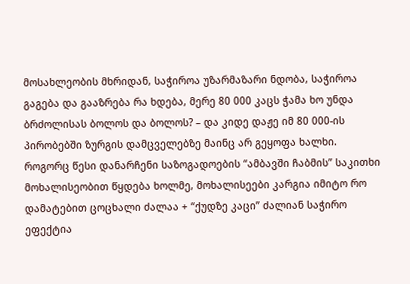მოსახლეობის მხრიდან, საჭიროა უზარმაზარი ნდობა, საჭიროა გაგება და გააზრება რა ხდება, მერე 80 000 კაცს ჭამა ხო უნდა ბრძოლისას ბოლოს და ბოლოს? – და კიდე დაჟე იმ 80 000-ის პირობებში ზურგის დამცველებზე მაინც არ გეყოფა ხალხი.
როგორც წესი დანარჩენი საზოგადოების “ამბავში ჩაბმის” საკითხი მოხალისეობით წყდება ხოლმე, მოხალისეები კარგია იმიტო რო დამატებით ცოცხალი ძალაა + “ქუდზე კაცი” ძალიან საჭირო ეფექტია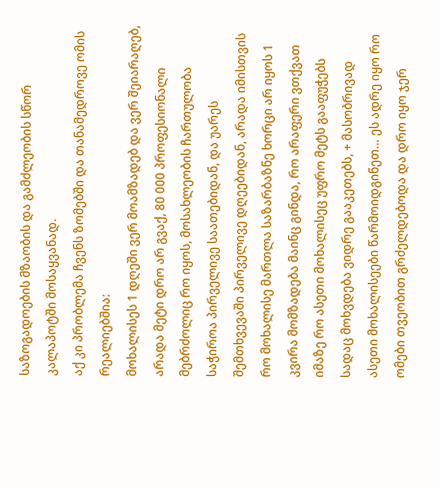საზოგადოების მზაობის და გამძლეობის სწორ კალაპოტში მოსაყვანად.
აქ კი პრობლემა ჩვენს ზომებში და თანამედროვე ომის რეალიებშია:
მოხალისეს 1 დღეში ვერ მოამზადებ და ვერ შეიარაღებ, არადა მეტი დრო არ გვაქ, 80 000 პროფესიონალი მებრძოლიც რო იყოს, მოსახლეობის ჩართულობა საჭიროა პირველივე საათებიდან, და უარეს შემთხვევაში პირველივე დღეებიდან, არადა იმისთვის რო მოხალისე მართლა საზარბაზნე ხორცი არ იყოს 1 კვირა მომზადება მაინც გინდა, რო არაფერი ვთქვათ იმაზე რო ასეთი მოხალისეც უფრო მეტს გააფუჭებს სადაც მოხვდება ვიდრე გააკეთებს, + მასობრივად ასეთი მოხალისეები წარმოიდგინეთ… ეს ადრე იყო რო ომები თვეობით გრძელდებოდა და დრო იყო ჯერ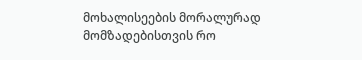მოხალისეების მორალურად მომზადებისთვის რო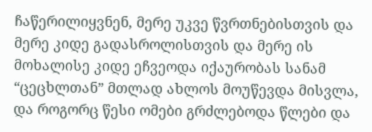ჩაწერილიყვნენ, მერე უკვე წვრთნებისთვის და მერე კიდე გადასროლისთვის და მერე ის მოხალისე კიდე ეჩვეოდა იქაურობას სანამ “ცეცხლთან” მთლად ახლოს მოუწევდა მისვლა, და როგორც წესი ომები გრძლებოდა წლები და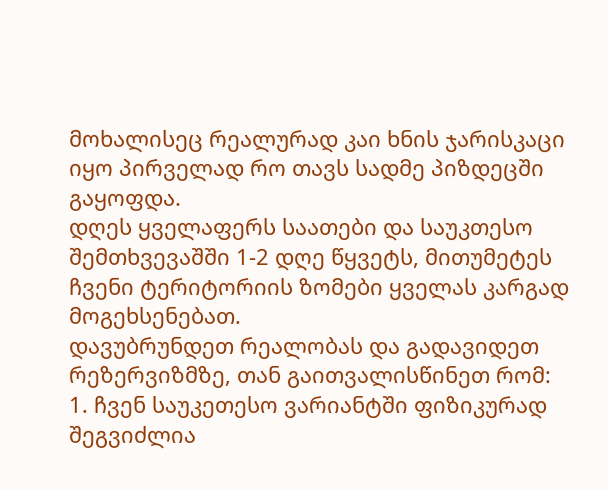მოხალისეც რეალურად კაი ხნის ჯარისკაცი იყო პირველად რო თავს სადმე პიზდეცში გაყოფდა.
დღეს ყველაფერს საათები და საუკთესო შემთხვევაშში 1-2 დღე წყვეტს, მითუმეტეს ჩვენი ტერიტორიის ზომები ყველას კარგად მოგეხსენებათ.
დავუბრუნდეთ რეალობას და გადავიდეთ რეზერვიზმზე, თან გაითვალისწინეთ რომ:
1. ჩვენ საუკეთესო ვარიანტში ფიზიკურად შეგვიძლია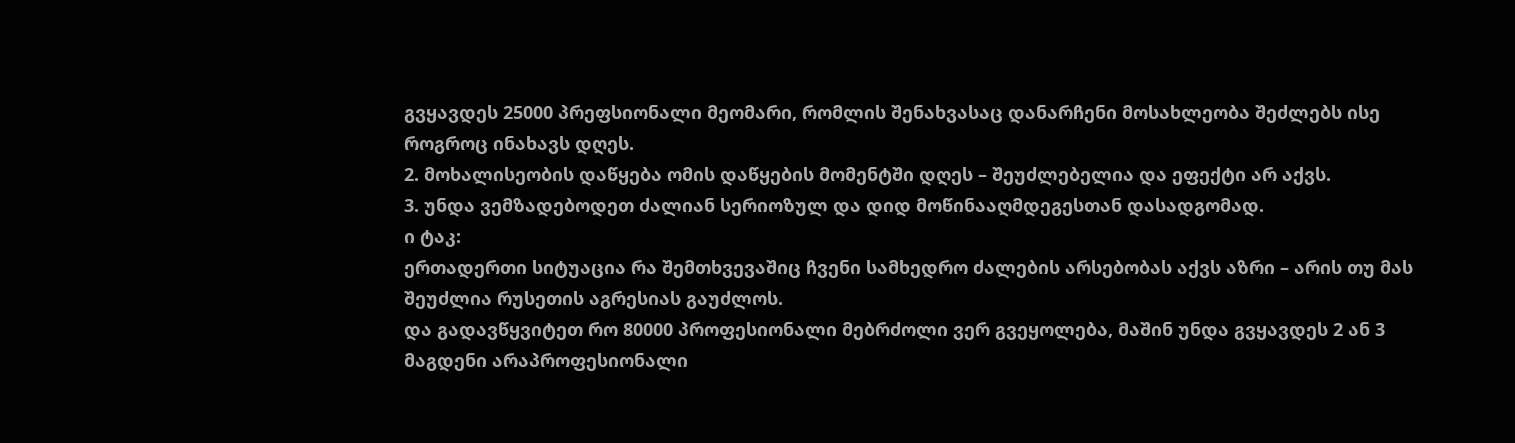გვყავდეს 25000 პრეფსიონალი მეომარი, რომლის შენახვასაც დანარჩენი მოსახლეობა შეძლებს ისე როგროც ინახავს დღეს.
2. მოხალისეობის დაწყება ომის დაწყების მომენტში დღეს – შეუძლებელია და ეფექტი არ აქვს.
3. უნდა ვემზადებოდეთ ძალიან სერიოზულ და დიდ მოწინააღმდეგესთან დასადგომად.
ი ტაკ:
ერთადერთი სიტუაცია რა შემთხვევაშიც ჩვენი სამხედრო ძალების არსებობას აქვს აზრი – არის თუ მას შეუძლია რუსეთის აგრესიას გაუძლოს.
და გადავწყვიტეთ რო 80000 პროფესიონალი მებრძოლი ვერ გვეყოლება, მაშინ უნდა გვყავდეს 2 ან 3 მაგდენი არაპროფესიონალი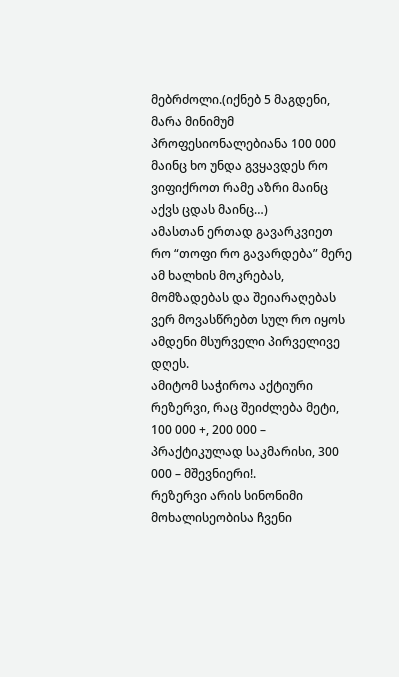მებრძოლი.(იქნებ 5 მაგდენი, მარა მინიმუმ პროფესიონალებიანა 100 000 მაინც ხო უნდა გვყავდეს რო ვიფიქროთ რამე აზრი მაინც აქვს ცდას მაინც…)
ამასთან ერთად გავარკვიეთ რო “თოფი რო გავარდება” მერე ამ ხალხის მოკრებას, მომზადებას და შეიარაღებას ვერ მოვასწრებთ სულ რო იყოს ამდენი მსურველი პირველივე დღეს.
ამიტომ საჭიროა აქტიური რეზერვი, რაც შეიძლება მეტი, 100 000 +, 200 000 – პრაქტიკულად საკმარისი, 300 000 – მშევნიერი!.
რეზერვი არის სინონიმი მოხალისეობისა ჩვენი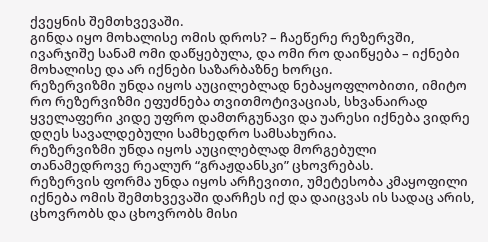ქვეყნის შემთხვევაში.
გინდა იყო მოხალისე ომის დროს? – ჩაეწერე რეზერვში, ივარჯიშე სანამ ომი დაწყებულა, და ომი რო დაიწყება – იქნები მოხალისე და არ იქნები საზარბაზნე ხორცი.
რეზერვიზმი უნდა იყოს აუცილებლად ნებაყოფლობითი, იმიტო რო რეზერვიზმი ეფუძნება თვითმოტივაციას, სხვანაირად ყველაფერი კიდე უფრო დამთრგუნავი და უარესი იქნება ვიდრე დღეს სავალდებული სამხედრო სამსახურია.
რეზერვიზმი უნდა იყოს აუცილებლად მორგებული თანამედროვე რეალურ “გრაჟდანსკი” ცხოვრებას.
რეზერვის ფორმა უნდა იყოს არჩევითი, უმეტესობა კმაყოფილი იქნება ომის შემთხვევაში დარჩეს იქ და დაიცვას ის სადაც არის, ცხოვრობს და ცხოვრობს მისი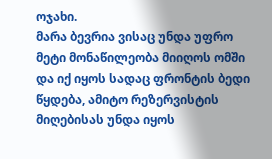ოჯახი.
მარა ბევრია ვისაც უნდა უფრო მეტი მონაწილეობა მიიღოს ომში და იქ იყოს სადაც ფრონტის ბედი წყდება, ამიტო რეზერვისტის მიღებისას უნდა იყოს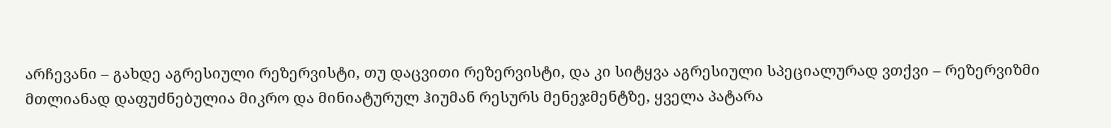არჩევანი – გახდე აგრესიული რეზერვისტი, თუ დაცვითი რეზერვისტი, და კი სიტყვა აგრესიული სპეციალურად ვთქვი – რეზერვიზმი მთლიანად დაფუძნებულია მიკრო და მინიატურულ ჰიუმან რესურს მენეჯმენტზე, ყველა პატარა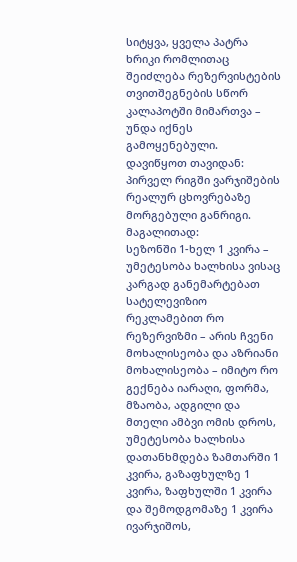სიტყვა, ყველა პატრა ხრიკი რომლითაც შეიძლება რეზერვისტების თვითშეგნების სწორ კალაპოტში მიმართვა – უნდა იქნეს გამოყენებული.
დავიწყოთ თავიდან:
პირველ რიგში ვარჯიშების რეალურ ცხოვრებაზე მორგებული განრიგი.
მაგალითად:
სეზონში 1-ხელ 1 კვირა – უმეტესობა ხალხისა ვისაც კარგად განემარტებათ სატელევიზიო რეკლამებით რო რეზერვიზმი – არის ჩვენი მოხალისეობა და აზრიანი მოხალისეობა – იმიტო რო გექნება იარაღი, ფორმა, მზაობა, ადგილი და მთელი ამბვი ომის დროს, უმეტესობა ხალხისა დათანხმდება ზამთარში 1 კვირა, გაზაფხულზე 1 კვირა, ზაფხულში 1 კვირა და შემოდგომაზე 1 კვირა ივარჯიშოს,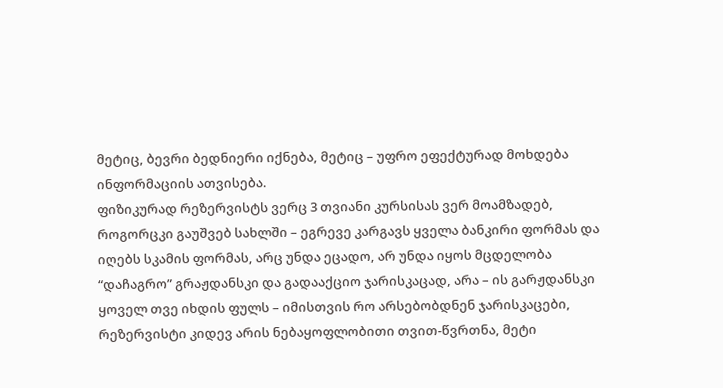მეტიც, ბევრი ბედნიერი იქნება, მეტიც – უფრო ეფექტურად მოხდება ინფორმაციის ათვისება.
ფიზიკურად რეზერვისტს ვერც 3 თვიანი კურსისას ვერ მოამზადებ, როგორცკი გაუშვებ სახლში – ეგრევე კარგავს ყველა ბანკირი ფორმას და იღებს სკამის ფორმას, არც უნდა ეცადო, არ უნდა იყოს მცდელობა “დაჩაგრო” გრაჟდანსკი და გადააქციო ჯარისკაცად, არა – ის გარჟდანსკი ყოველ თვე იხდის ფულს – იმისთვის რო არსებობდნენ ჯარისკაცები, რეზერვისტი კიდევ არის ნებაყოფლობითი თვით-წვრთნა, მეტი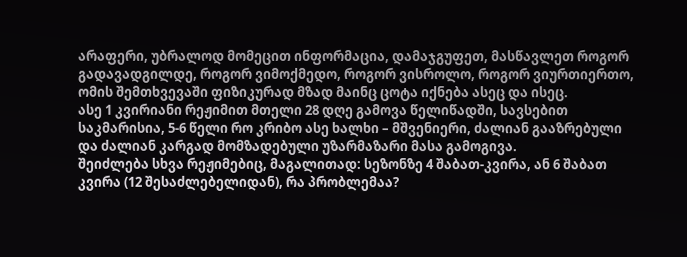არაფერი, უბრალოდ მომეცით ინფორმაცია, დამაჯგუფეთ, მასწავლეთ როგორ გადავადგილდე, როგორ ვიმოქმედო, როგორ ვისროლო, როგორ ვიურთიერთო, ომის შემთხვევაში ფიზიკურად მზად მაინც ცოტა იქნება ასეც და ისეც.
ასე 1 კვირიანი რეჟიმით მთელი 28 დღე გამოვა წელიწადში, სავსებით საკმარისია, 5-6 წელი რო კრიბო ასე ხალხი – მშვენიერი, ძალიან გააზრებული და ძალიან კარგად მომზადებული უზარმაზარი მასა გამოგივა.
შეიძლება სხვა რეჟიმებიც, მაგალითად: სეზონზე 4 შაბათ-კვირა, ან 6 შაბათ კვირა (12 შესაძლებელიდან), რა პრობლემაა?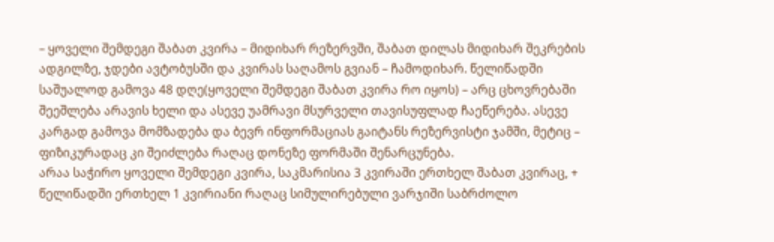– ყოველი შემდეგი შაბათ კვირა – მიდიხარ რეზერვში, შაბათ დილას მიდიხარ შეკრების ადგილზე, ჯდები ავტობუსში და კვირას საღამოს გვიან – ჩამოდიხარ. წელიწადში საშუალოდ გამოვა 48 დღე(ყოველი შემდეგი შაბათ კვირა რო იყოს) – არც ცხოვრებაში შეეშლება არავის ხელი და ასევე უამრავი მსურველი თავისუფლად ჩაეწერება. ასევე კარგად გამოვა მომზადება და ბევრ ინფორმაციას გაიტანს რეზერვისტი ჯამში, მეტიც – ფიზიკურადაც კი შეიძლება რაღაც დონეზე ფორმაში შენარცუნება.
არაა საჭირო ყოველი შემდეგი კვირა, საკმარისია 3 კვირაში ერთხელ შაბათ კვირაც, + წელიწადში ერთხელ 1 კვირიანი რაღაც სიმულირებული ვარჯიში საბრძოლო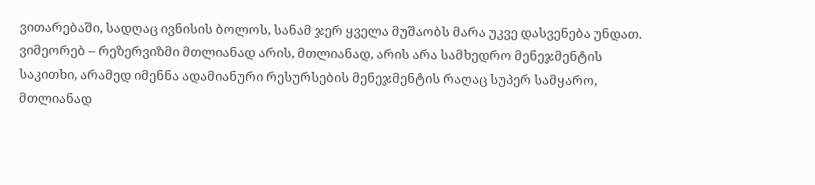ვითარებაში, სადღაც ივნისის ბოლოს, სანამ ჯერ ყველა მუშაობს მარა უკვე დასვენება უნდათ. ვიმეორებ – რეზერვიზმი მთლიანად არის, მთლიანად, არის არა სამხედრო მენეჯმენტის საკითხი, არამედ იმენნა ადამიანური რესურსების მენეჯმენტის რაღაც სუპერ სამყარო, მთლიანად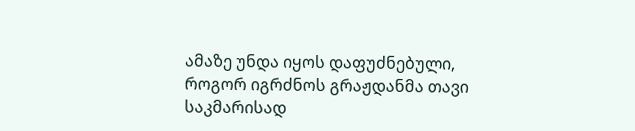ამაზე უნდა იყოს დაფუძნებული, როგორ იგრძნოს გრაჟდანმა თავი საკმარისად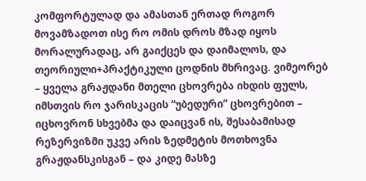კომფორტულად და ამასთან ერთად როგორ მოვამზადოთ ისე რო ომის დროს მზად იყოს მორალურადაც, არ გაიქცეს და დაიმალოს, და თეორიული+პრაქტიკული ცოდნის მხრივაც. ვიმეორებ – ყველა გრაჟდანი მთელი ცხოვრება იხდის ფულს, იმსთვის რო ჯარისკაცის “უბედური” ცხოვრებით – იცხოვრონ სხვებმა და დაიცვან ის, შესაბამისად რეზერვიზმი უკვე არის ზედმეტის მოთხოვნა გრაჟდანსკისგან – და კიდე მასზე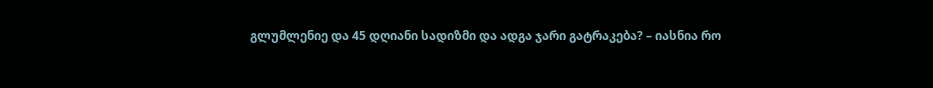გლუმლენიე და 45 დღიანი სადიზმი და ადგა ჯარი გატრაკება? – იასნია რო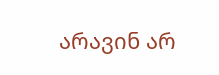არავინ არ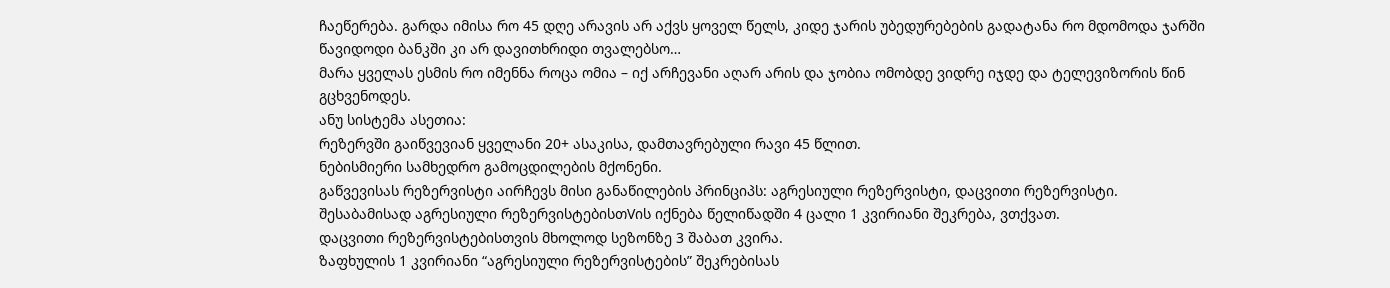ჩაეწერება. გარდა იმისა რო 45 დღე არავის არ აქვს ყოველ წელს, კიდე ჯარის უბედურებების გადატანა რო მდომოდა ჯარში წავიდოდი ბანკში კი არ დავითხრიდი თვალებსო…
მარა ყველას ესმის რო იმენნა როცა ომია – იქ არჩევანი აღარ არის და ჯობია ომობდე ვიდრე იჯდე და ტელევიზორის წინ გცხვენოდეს.
ანუ სისტემა ასეთია:
რეზერვში გაიწვევიან ყველანი 20+ ასაკისა, დამთავრებული რავი 45 წლით.
ნებისმიერი სამხედრო გამოცდილების მქონენი.
გაწვევისას რეზერვისტი აირჩევს მისი განაწილების პრინციპს: აგრესიული რეზერვისტი, დაცვითი რეზერვისტი.
შესაბამისად აგრესიული რეზერვისტებისთVის იქნება წელიწადში 4 ცალი 1 კვირიანი შეკრება, ვთქვათ.
დაცვითი რეზერვისტებისთვის მხოლოდ სეზონზე 3 შაბათ კვირა.
ზაფხულის 1 კვირიანი “აგრესიული რეზერვისტების” შეკრებისას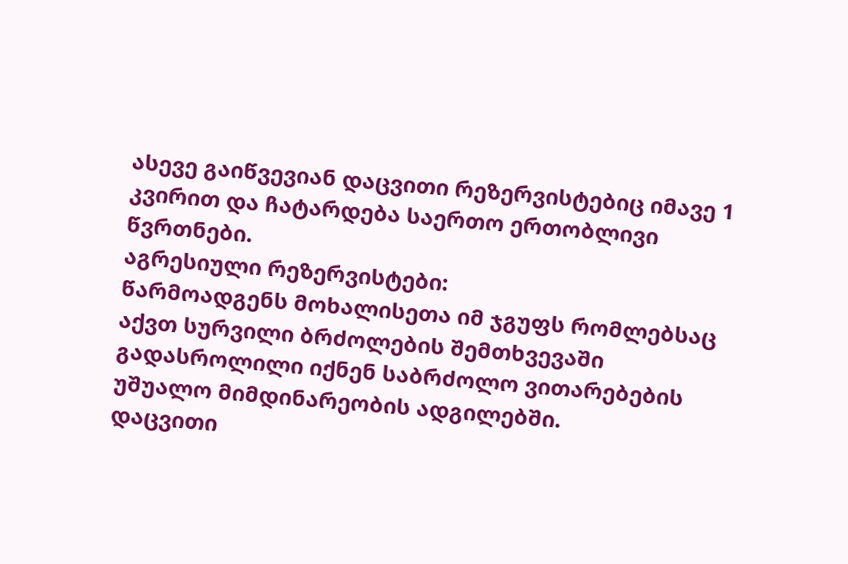ასევე გაიწვევიან დაცვითი რეზერვისტებიც იმავე 1 კვირით და ჩატარდება საერთო ერთობლივი წვრთნები.
აგრესიული რეზერვისტები:
წარმოადგენს მოხალისეთა იმ ჯგუფს რომლებსაც აქვთ სურვილი ბრძოლების შემთხვევაში გადასროლილი იქნენ საბრძოლო ვითარებების უშუალო მიმდინარეობის ადგილებში.
დაცვითი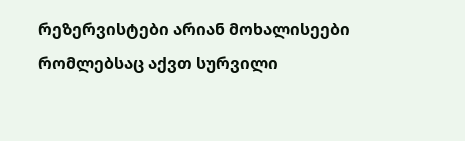რეზერვისტები არიან მოხალისეები რომლებსაც აქვთ სურვილი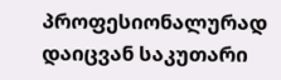პროფესიონალურად დაიცვან საკუთარი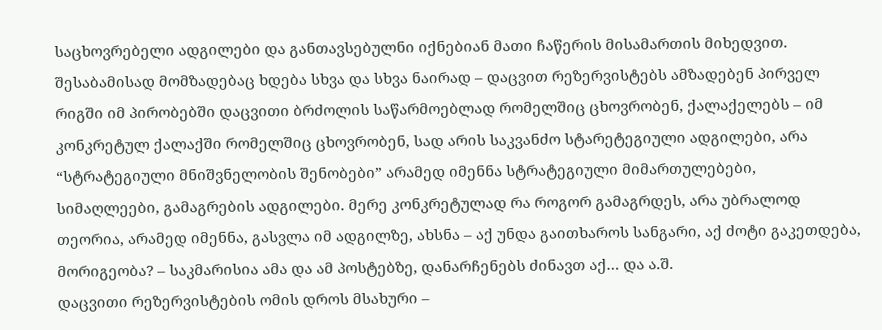საცხოვრებელი ადგილები და განთავსებულნი იქნებიან მათი ჩაწერის მისამართის მიხედვით.
შესაბამისად მომზადებაც ხდება სხვა და სხვა ნაირად – დაცვით რეზერვისტებს ამზადებენ პირველ რიგში იმ პირობებში დაცვითი ბრძოლის საწარმოებლად რომელშიც ცხოვრობენ, ქალაქელებს – იმ კონკრეტულ ქალაქში რომელშიც ცხოვრობენ, სად არის საკვანძო სტარეტეგიული ადგილები, არა “სტრატეგიული მნიშვნელობის შენობები” არამედ იმენნა სტრატეგიული მიმართულებები, სიმაღლეები, გამაგრების ადგილები. მერე კონკრეტულად რა როგორ გამაგრდეს, არა უბრალოდ თეორია, არამედ იმენნა, გასვლა იმ ადგილზე, ახსნა – აქ უნდა გაითხაროს სანგარი, აქ ძოტი გაკეთდება, მორიგეობა? – საკმარისია ამა და ამ პოსტებზე, დანარჩენებს ძინავთ აქ… და ა.შ.
დაცვითი რეზერვისტების ომის დროს მსახური –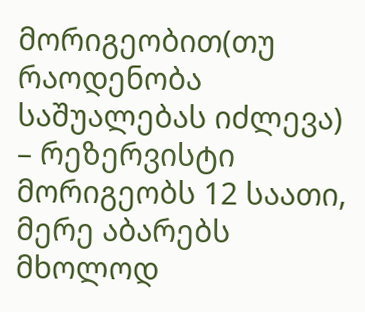მორიგეობით(თუ რაოდენობა საშუალებას იძლევა) – რეზერვისტი მორიგეობს 12 საათი, მერე აბარებს მხოლოდ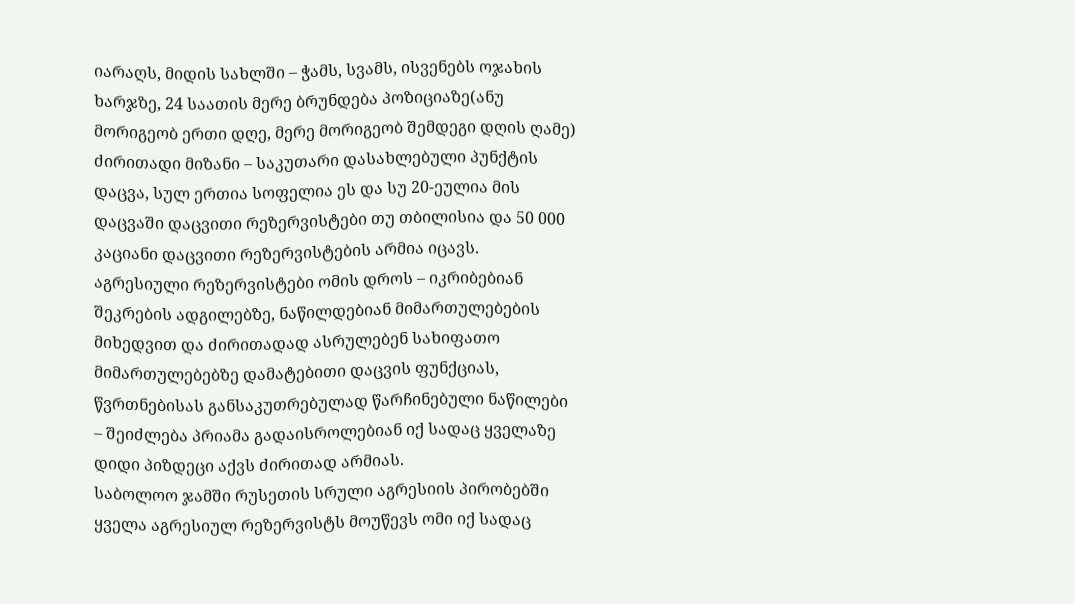იარაღს, მიდის სახლში – ჭამს, სვამს, ისვენებს ოჯახის ხარჯზე, 24 საათის მერე ბრუნდება პოზიციაზე(ანუ მორიგეობ ერთი დღე, მერე მორიგეობ შემდეგი დღის ღამე)
ძირითადი მიზანი – საკუთარი დასახლებული პუნქტის დაცვა, სულ ერთია სოფელია ეს და სუ 20-ეულია მის დაცვაში დაცვითი რეზერვისტები თუ თბილისია და 50 000 კაციანი დაცვითი რეზერვისტების არმია იცავს.
აგრესიული რეზერვისტები ომის დროს – იკრიბებიან შეკრების ადგილებზე, ნაწილდებიან მიმართულებების მიხედვით და ძირითადად ასრულებენ სახიფათო მიმართულებებზე დამატებითი დაცვის ფუნქციას, წვრთნებისას განსაკუთრებულად წარჩინებული ნაწილები – შეიძლება პრიამა გადაისროლებიან იქ სადაც ყველაზე დიდი პიზდეცი აქვს ძირითად არმიას.
საბოლოო ჯამში რუსეთის სრული აგრესიის პირობებში ყველა აგრესიულ რეზერვისტს მოუწევს ომი იქ სადაც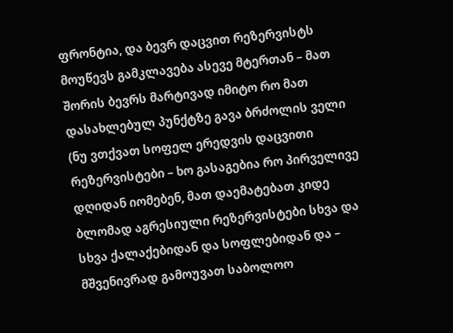ფრონტია, და ბევრ დაცვით რეზერვისტს მოუწევს გამკლავება ასევე მტერთან – მათ შორის ბევრს მარტივად იმიტო რო მათ დასახლებულ პუნქტზე გავა ბრძოლის ველი (ნუ ვთქვათ სოფელ ერედვის დაცვითი რეზერვისტები – ხო გასაგებია რო პირველივე დღიდან იომებენ, მათ დაემატებათ კიდე ბლომად აგრესიული რეზერვისტები სხვა და სხვა ქალაქებიდან და სოფლებიდან და – მშვენივრად გამოუვათ საბოლოო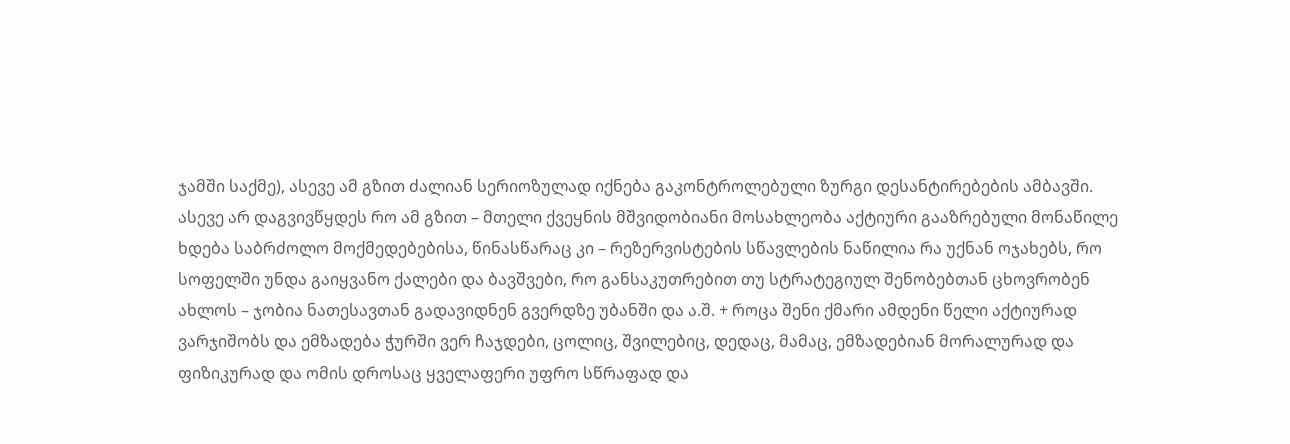ჯამში საქმე), ასევე ამ გზით ძალიან სერიოზულად იქნება გაკონტროლებული ზურგი დესანტირებების ამბავში.
ასევე არ დაგვივწყდეს რო ამ გზით – მთელი ქვეყნის მშვიდობიანი მოსახლეობა აქტიური გააზრებული მონაწილე ხდება საბრძოლო მოქმედებებისა, წინასწარაც კი – რეზერვისტების სწავლების ნაწილია რა უქნან ოჯახებს, რო სოფელში უნდა გაიყვანო ქალები და ბავშვები, რო განსაკუთრებით თუ სტრატეგიულ შენობებთან ცხოვრობენ ახლოს – ჯობია ნათესავთან გადავიდნენ გვერდზე უბანში და ა.შ. + როცა შენი ქმარი ამდენი წელი აქტიურად ვარჯიშობს და ემზადება ჭურში ვერ ჩაჯდები, ცოლიც, შვილებიც, დედაც, მამაც, ემზადებიან მორალურად და ფიზიკურად და ომის დროსაც ყველაფერი უფრო სწრაფად და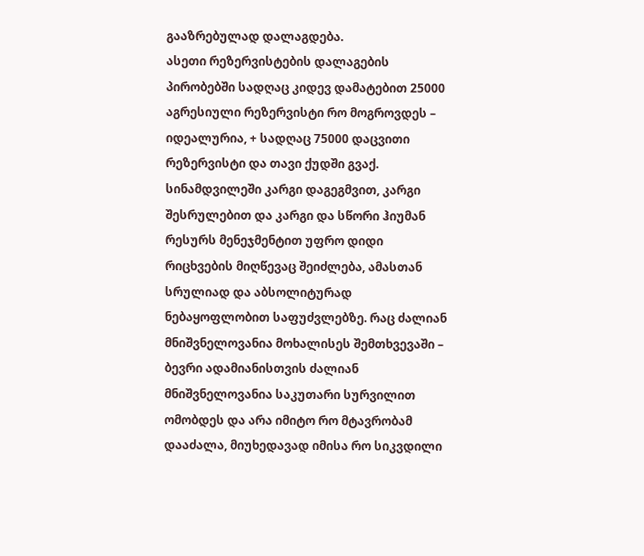გააზრებულად დალაგდება.
ასეთი რეზერვისტების დალაგების პირობებში სადღაც კიდევ დამატებით 25000 აგრესიული რეზერვისტი რო მოგროვდეს – იდეალურია, + სადღაც 75000 დაცვითი რეზერვისტი და თავი ქუდში გვაქ.
სინამდვილეში კარგი დაგეგმვით, კარგი შესრულებით და კარგი და სწორი ჰიუმან რესურს მენეჯმენტით უფრო დიდი რიცხვების მიღწევაც შეიძლება, ამასთან სრულიად და აბსოლიტურად ნებაყოფლობით საფუძვლებზე. რაც ძალიან მნიშვნელოვანია მოხალისეს შემთხვევაში – ბევრი ადამიანისთვის ძალიან მნიშვნელოვანია საკუთარი სურვილით ომობდეს და არა იმიტო რო მტავრობამ დააძალა, მიუხედავად იმისა რო სიკვდილი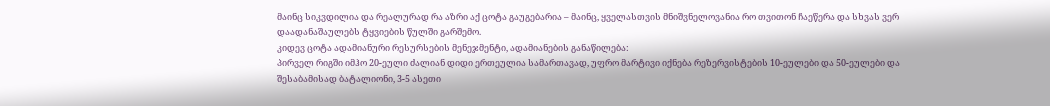მაინც სიკვდილია და რეალურად რა აზრი აქ ცოტა გაუგებარია – მაინც, ყველასთვის მნიშვნელოვანია რო თვითონ ჩაეწერა და სხვას ვერ დაადანაშაულებს ტყვიების წულში გარშემო.
კიდევ ცოტა ადამიანური რესურსების მენეჯმენტი, ადამიანების განაწილება:
პირველ რიგში იმჰო 20-ეული ძალიან დიდი ერთეულია სამართავად, უფრო მარტივი იქნება რეზერვისტების 10-ეულები და 50-ეულები და შესაბამისად ბატალიონი, 3-5 ასეთი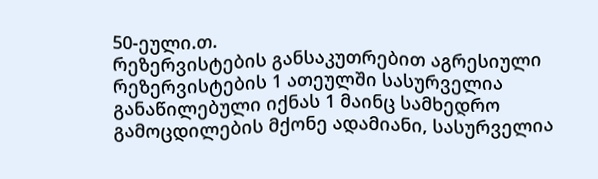50-ეული.თ.
რეზერვისტების განსაკუთრებით აგრესიული რეზერვისტების 1 ათეულში სასურველია განაწილებული იქნას 1 მაინც სამხედრო გამოცდილების მქონე ადამიანი, სასურველია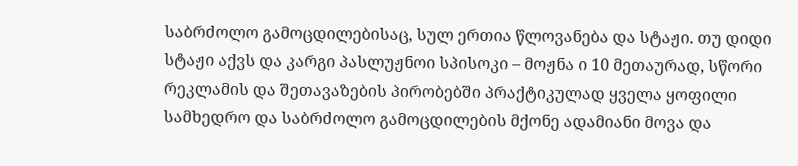საბრძოლო გამოცდილებისაც, სულ ერთია წლოვანება და სტაჟი. თუ დიდი სტაჟი აქვს და კარგი პასლუჟნოი სპისოკი – მოჟნა ი 10 მეთაურად, სწორი რეკლამის და შეთავაზების პირობებში პრაქტიკულად ყველა ყოფილი სამხედრო და საბრძოლო გამოცდილების მქონე ადამიანი მოვა და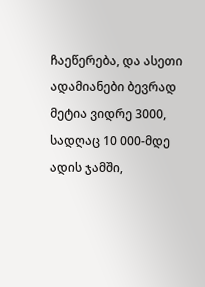ჩაეწერება, და ასეთი ადამიანები ბევრად მეტია ვიდრე 3000, სადღაც 10 000-მდე ადის ჯამში,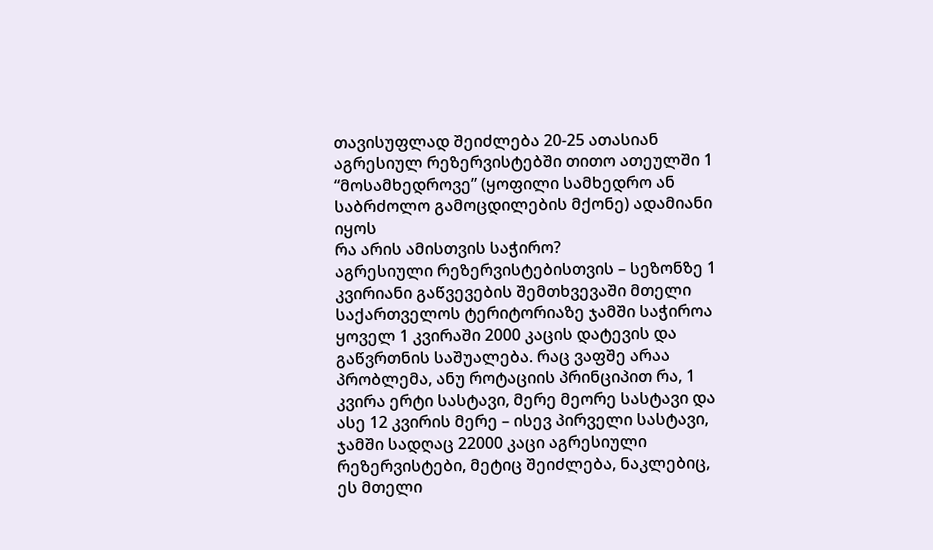თავისუფლად შეიძლება 20-25 ათასიან აგრესიულ რეზერვისტებში თითო ათეულში 1 “მოსამხედროვე” (ყოფილი სამხედრო ან საბრძოლო გამოცდილების მქონე) ადამიანი იყოს
რა არის ამისთვის საჭირო?
აგრესიული რეზერვისტებისთვის – სეზონზე 1 კვირიანი გაწვევების შემთხვევაში მთელი საქართველოს ტერიტორიაზე ჯამში საჭიროა ყოველ 1 კვირაში 2000 კაცის დატევის და გაწვრთნის საშუალება. რაც ვაფშე არაა პრობლემა, ანუ როტაციის პრინციპით რა, 1 კვირა ერტი სასტავი, მერე მეორე სასტავი და ასე 12 კვირის მერე – ისევ პირველი სასტავი, ჯამში სადღაც 22000 კაცი აგრესიული რეზერვისტები, მეტიც შეიძლება, ნაკლებიც, ეს მთელი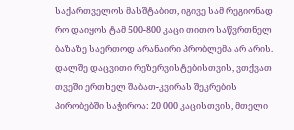საქართველოს მასშტაბით, იგივე სამ რეგიონად რო დაიყოს ტამ 500-800 კაცი თითო საწვრთნელ ბაზაზე საერთოდ არანაირი პრობლემა არ არის.
დალშე დაცვითი რეზერვისტებისთვის, ვთქვათ თვეში ერთხელ შაბათ-კვირას შეკრების პირობებში საჭიროა: 20 000 კაცისთვის, მთელი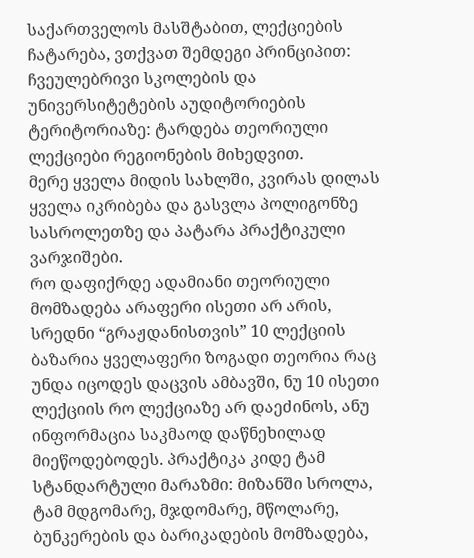საქართველოს მასშტაბით, ლექციების ჩატარება, ვთქვათ შემდეგი პრინციპით:
ჩვეულებრივი სკოლების და უნივერსიტეტების აუდიტორიების ტერიტორიაზე: ტარდება თეორიული ლექციები რეგიონების მიხედვით.
მერე ყველა მიდის სახლში, კვირას დილას ყველა იკრიბება და გასვლა პოლიგონზე სასროლეთზე და პატარა პრაქტიკული ვარჯიშები.
რო დაფიქრდე ადამიანი თეორიული მომზადება არაფერი ისეთი არ არის, სრედნი “გრაჟდანისთვის” 10 ლექციის ბაზარია ყველაფერი ზოგადი თეორია რაც უნდა იცოდეს დაცვის ამბავში, ნუ 10 ისეთი ლექციის რო ლექციაზე არ დაეძინოს, ანუ ინფორმაცია საკმაოდ დაწნეხილად მიეწოდებოდეს. პრაქტიკა კიდე ტამ სტანდარტული მარაზმი: მიზანში სროლა, ტამ მდგომარე, მჯდომარე, მწოლარე, ბუნკერების და ბარიკადების მომზადება,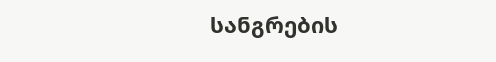სანგრების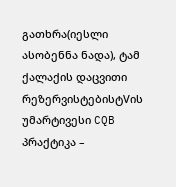გათხრა(იესლი ასობენნა ნადა), ტამ ქალაქის დაცვითი რეზერვისტებისტVის უმარტივესი CQB პრაქტიკა –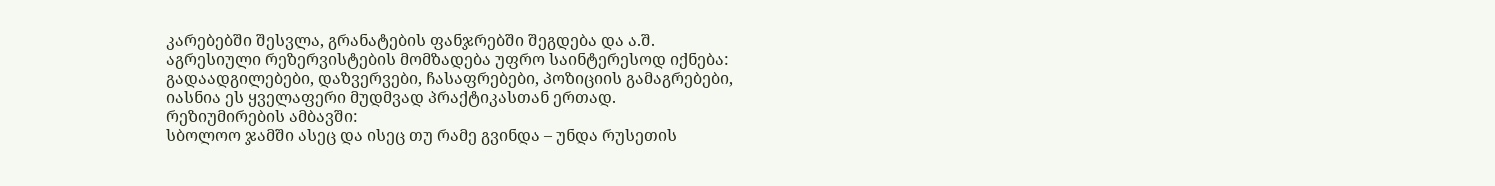კარებებში შესვლა, გრანატების ფანჯრებში შეგდება და ა.შ.
აგრესიული რეზერვისტების მომზადება უფრო საინტერესოდ იქნება:
გადაადგილებები, დაზვერვები, ჩასაფრებები, პოზიციის გამაგრებები, იასნია ეს ყველაფერი მუდმვად პრაქტიკასთან ერთად.
რეზიუმირების ამბავში:
სბოლოო ჯამში ასეც და ისეც თუ რამე გვინდა – უნდა რუსეთის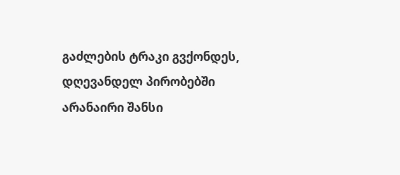გაძლების ტრაკი გვქონდეს, დღევანდელ პირობებში არანაირი შანსი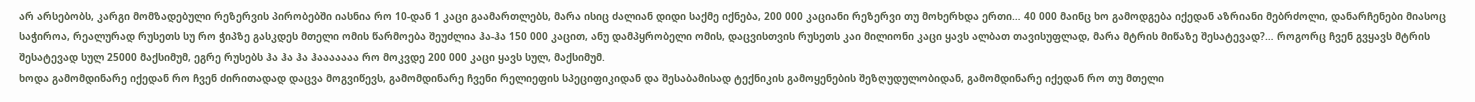არ არსებობს, კარგი მომზადებული რეზერვის პირობებში იასნია რო 10-დან 1 კაცი გაამართლებს, მარა ისიც ძალიან დიდი საქმე იქნება, 200 000 კაციანი რეზერვი თუ მოხერხდა ერთი… 40 000 მაინც ხო გამოდგება იქედან აზრიანი მებრძოლი, დანარჩენები მიასოც საჭიროა, რეალურად რუსეთს სუ რო ჭიპზე გასკდეს მთელი ომის წარმოება შეუძლია ჰა-ჰა 150 000 კაცით, ანუ დამპყრობელი ომის, დაცვისთვის რუსეთს კაი მილიონი კაცი ყავს ალბათ თავისუფლად, მარა მტრის მიწაზე შესატევად?… როგორც ჩვენ გვყავს მტრის შესატევად სულ 25000 მაქსიმუმ, ეგრე რუსებს ჰა ჰა ჰა ჰააააააა რო მოკვდე 200 000 კაცი ყავს სულ, მაქსიმუმ.
ხოდა გამომდინარე იქედან რო ჩვენ ძირითადად დაცვა მოგვიწევს, გამომდინარე ჩვენი რელიეფის სპეციფიკიდან და შესაბამისად ტექნიკის გამოყენების შეზღუდულობიდან, გამომდინარე იქედან რო თუ მთელი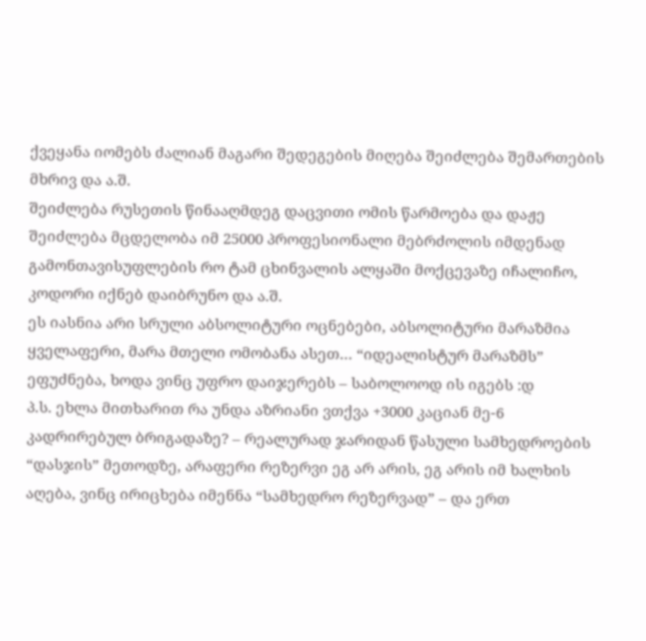ქვეყანა იომებს ძალიან მაგარი შედეგების მიღება შეიძლება შემართების მხრივ და ა.შ.
შეიძლება რუსეთის წინააღმდეგ დაცვითი ომის წარმოება და დაჟე შეიძლება მცდელობა იმ 25000 პროფესიონალი მებრძოლის იმდენად გამონთავისუფლების რო ტამ ცხინვალის ალყაში მოქცევაზე იჩალიჩო, კოდორი იქნებ დაიბრუნო და ა.შ.
ეს იასნია არი სრული აბსოლიტური ოცნებები, აბსოლიტური მარაზმია ყველაფერი, მარა მთელი ომობანა ასეთ… “იდეალისტურ მარაზმს” ეფუძნება, ხოდა ვინც უფრო დაიჯერებს – საბოლოოდ ის იგებს :დ
პ.ს. ეხლა მითხარით რა უნდა აზრიანი ვთქვა +3000 კაციან მე-6 კადრირებულ ბრიგადაზე? – რეალურად ჯარიდან წასული სამხედროების “დასჯის” მეთოდზე, არაფერი რეზერვი ეგ არ არის, ეგ არის იმ ხალხის აღება, ვინც ირიცხება იმენნა “სამხედრო რეზერვად” – და ერთ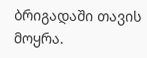ბრიგადაში თავის მოყრა.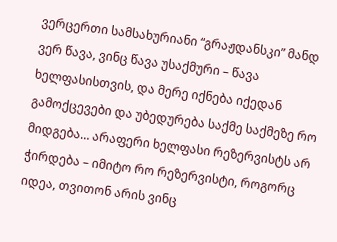ვერცერთი სამსახურიანი “გრაჟდანსკი” მანდ ვერ წავა, ვინც წავა უსაქმური – წავა ხელფასისთვის, და მერე იქნება იქედან გამოქცევები და უბედურება საქმე საქმეზე რო მიდგება… არაფერი ხელფასი რეზერვისტს არ ჭირდება – იმიტო რო რეზერვისტი, როგორც იდეა, თვითონ არის ვინც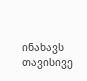ინახავს თავისივე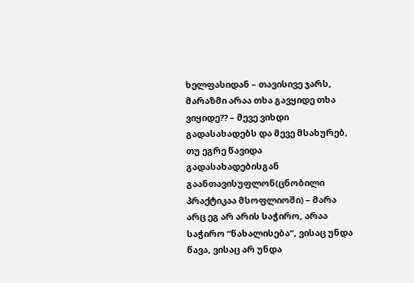ხელფასიდან – თავისივე ჯარს, მარაზმი არაა თხა გავყიდე თხა ვიყიდე?? – მევე ვიხდი გადასახადებს და მევე მსახურებ, თუ ეგრე წავიდა გადასახადებისგან გაანთავისუფლონ(ცნობილი პრაქტიკაა მსოფლიოში) – მარა არც ეგ არ არის საჭირო, არაა საჭირო “წახალისება”, ვისაც უნდა წავა, ვისაც არ უნდა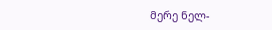მერე ნელ-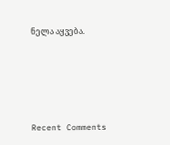ნელა აყვება.





Recent Comments